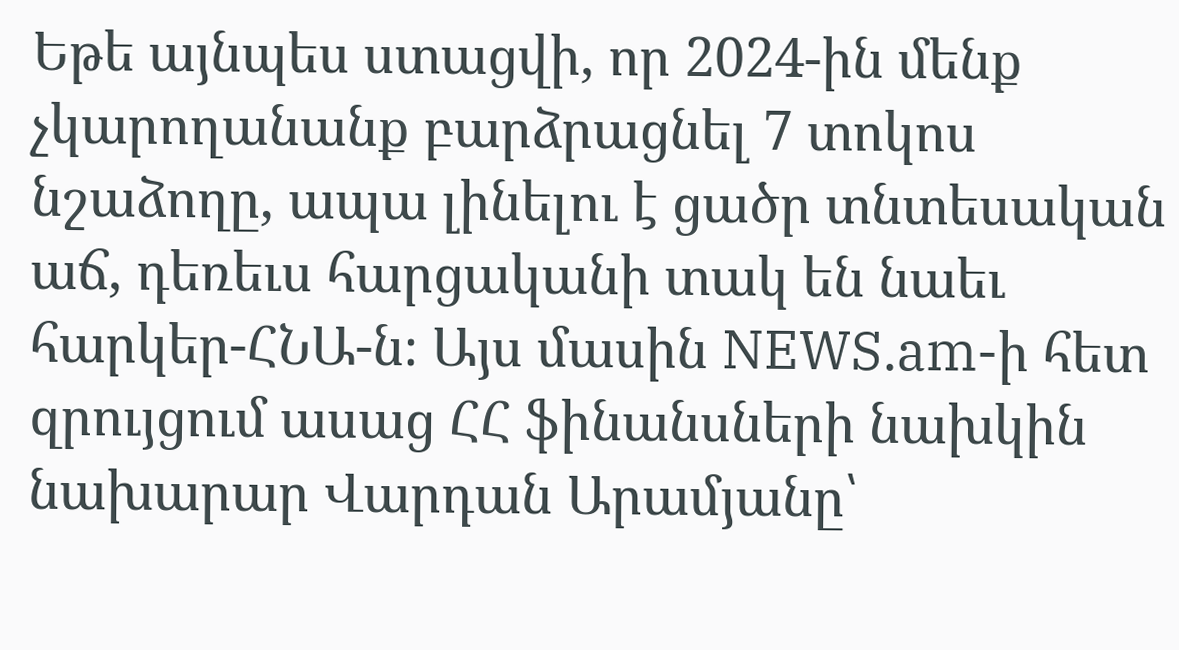Եթե այնպես ստացվի, որ 2024-ին մենք չկարողանանք բարձրացնել 7 տոկոս նշաձողը, ապա լինելու է ցածր տնտեսական աճ, դեռեւս հարցականի տակ են նաեւ հարկեր-ՀՆԱ-ն։ Այս մասին NEWS.am-ի հետ զրույցում ասաց ՀՀ ֆինանսների նախկին նախարար Վարդան Արամյանը՝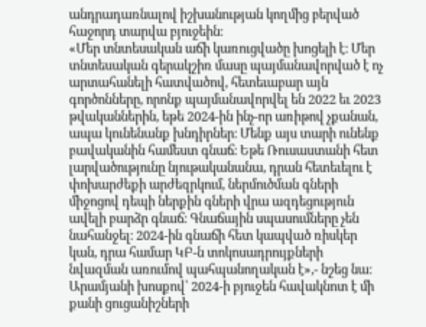անդրադառնալով իշխանության կողմից բերված հաջորդ տարվա բյուջեին։
«Մեր տնտեսական աճի կառուցվածը խոցելի է։ Մեր տնտեսական գերակշիռ մասը պայմանավորված է ոչ արտահանելի հատվածով, հետեւաբար այն գործոնները, որոնք պայմանավորվել են 2022 եւ 2023 թվականներին, եթե 2024-ին ինչ-որ առիթով չքանան, ապա կունենանք խնդիրներ։ Մենք այս տարի ունենք բավականին համեստ գնաճ։ Եթե Ռուսաստանի հետ լարվածությունը նյութականանա, դրան հետեւելու է փոխարժեքի արժեզրկում, ներմուծման գների միջոցով դեպի ներքին գների վրա ազդեցություն ավելի բարձր գնաճ։ Գնաճային սպասումները չեն նահանջել։ 2024-ին գնաճի հետ կապված ռիսկեր կան, դրա համար ԿԲ-ն տոկոսադրույքների նվազման առումով պահպանողական է»,- նշեց նա։
Արամյանի խոսքով՝ 2024-ի բյուջեն հավակնոտ է մի քանի ցուցանիշների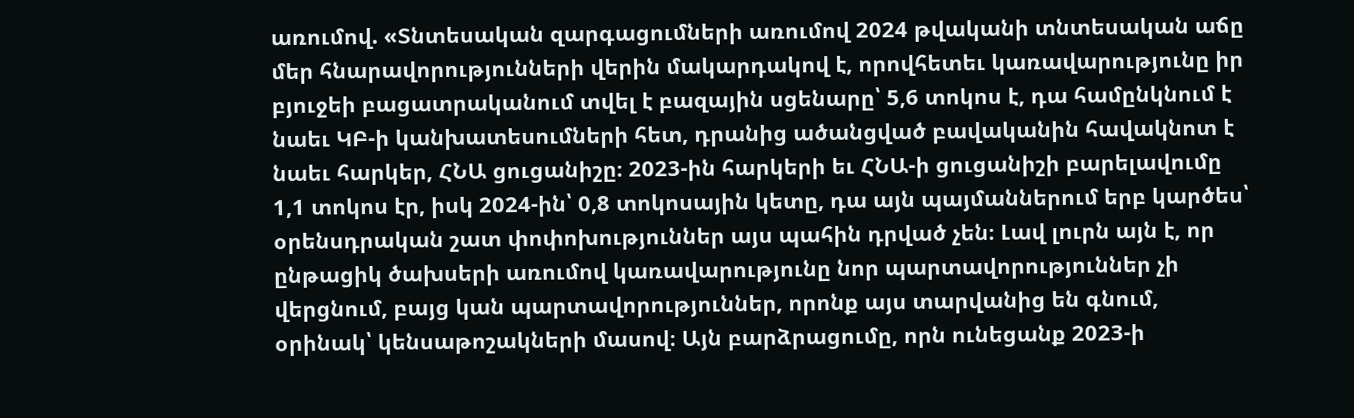առումով. «Տնտեսական զարգացումների առումով 2024 թվականի տնտեսական աճը մեր հնարավորությունների վերին մակարդակով է, որովհետեւ կառավարությունը իր բյուջեի բացատրականում տվել է բազային սցենարը՝ 5,6 տոկոս է, դա համընկնում է նաեւ ԿԲ-ի կանխատեսումների հետ, դրանից ածանցված բավականին հավակնոտ է նաեւ հարկեր, ՀՆԱ ցուցանիշը։ 2023-ին հարկերի եւ ՀՆԱ-ի ցուցանիշի բարելավումը 1,1 տոկոս էր, իսկ 2024-ին՝ 0,8 տոկոսային կետը, դա այն պայմաններում երբ կարծես՝ օրենսդրական շատ փոփոխություններ այս պահին դրված չեն։ Լավ լուրն այն է, որ ընթացիկ ծախսերի առումով կառավարությունը նոր պարտավորություններ չի վերցնում, բայց կան պարտավորություններ, որոնք այս տարվանից են գնում, օրինակ՝ կենսաթոշակների մասով։ Այն բարձրացումը, որն ունեցանք 2023-ի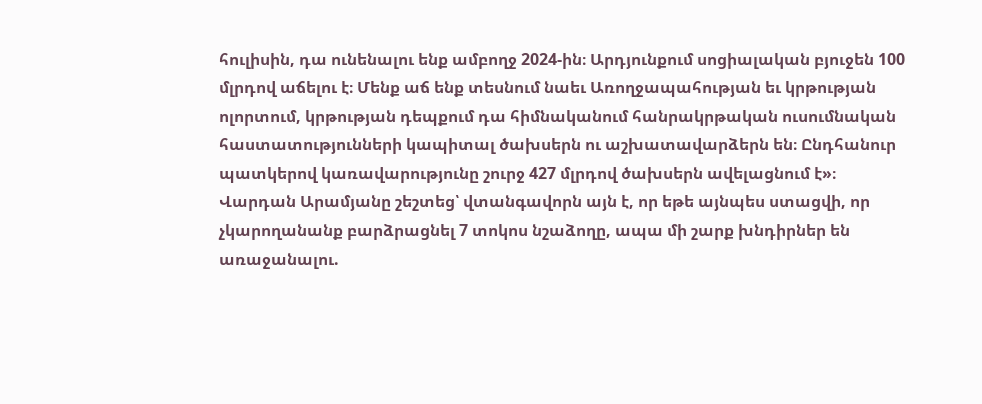հուլիսին, դա ունենալու ենք ամբողջ 2024-ին։ Արդյունքում սոցիալական բյուջեն 100 մլրդով աճելու է։ Մենք աճ ենք տեսնում նաեւ Առողջապահության եւ կրթության ոլորտում, կրթության դեպքում դա հիմնականում հանրակրթական ուսումնական հաստատությունների կապիտալ ծախսերն ու աշխատավարձերն են։ Ընդհանուր պատկերով կառավարությունը շուրջ 427 մլրդով ծախսերն ավելացնում է»։
Վարդան Արամյանը շեշտեց՝ վտանգավորն այն է, որ եթե այնպես ստացվի, որ չկարողանանք բարձրացնել 7 տոկոս նշաձողը, ապա մի շարք խնդիրներ են առաջանալու.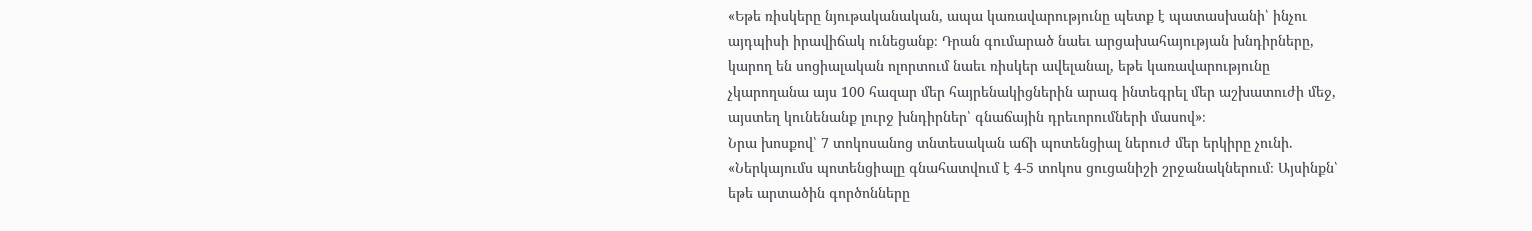«Եթե ռիսկերը նյութականական, ապա կառավարությունը պետք է պատասխանի՝ ինչու այդպիսի իրավիճակ ունեցանք։ Դրան գումարած նաեւ արցախահայության խնդիրները, կարող են սոցիալական ոլորտում նաեւ ռիսկեր ավելանալ, եթե կառավարությունը չկարողանա այս 100 հազար մեր հայրենակիցներին արագ ինտեգրել մեր աշխատուժի մեջ, այստեղ կունենանք լուրջ խնդիրներ՝ գնաճային դրեւորումների մասով»։
Նրա խոսքով՝ 7 տոկոսանոց տնտեսական աճի պոտենցիալ ներուժ մեր երկիրը չունի. «Ներկայումս պոտենցիալը գնահատվում է 4-5 տոկոս ցուցանիշի շրջանակներում։ Այսինքն՝ եթե արտածին գործոնները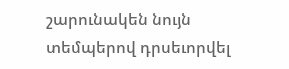շարունակեն նույն տեմպերով դրսեւորվել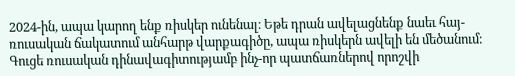2024-ին, ապա կարող ենք ռիսկեր ունենալ։ Եթե դրան ավելացնենք նաեւ հայ-ռուսական ճակատում անհարթ վարքագիծը, ապա ռիսկերն ավելի են մեծանում։ Գուցե ռուսական դինավագիտությամբ ինչ-որ պատճառներով որոշվի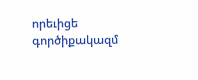որեւիցե գործիքակազմ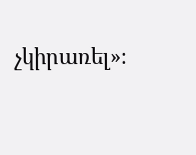չկիրառել»։